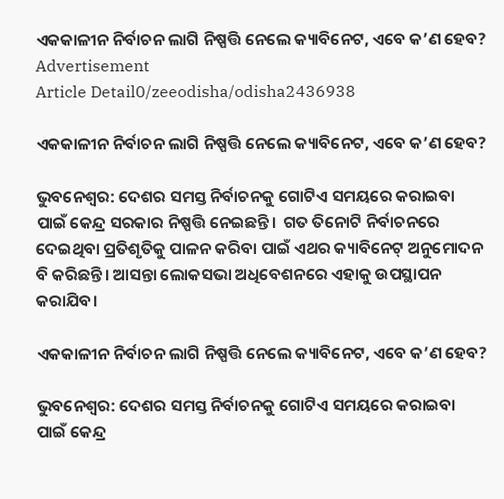ଏକକାଳୀନ ନିର୍ବାଚନ ଲାଗି ନିଷ୍ପତ୍ତି ନେଲେ କ୍ୟାବିନେଟ, ଏବେ କ’ଣ ହେବ?
Advertisement
Article Detail0/zeeodisha/odisha2436938

ଏକକାଳୀନ ନିର୍ବାଚନ ଲାଗି ନିଷ୍ପତ୍ତି ନେଲେ କ୍ୟାବିନେଟ, ଏବେ କ’ଣ ହେବ?

ଭୁବନେଶ୍ୱର: ଦେଶର ସମସ୍ତ ନିର୍ବାଚନକୁ ଗୋଟିଏ ସମୟରେ କରାଇବା ପାଇଁ କେନ୍ଦ୍ର ସରକାର ନିଷ୍ପତ୍ତି ନେଇଛନ୍ତି।  ଗତ ତିନୋଟି ନିର୍ବାଚନରେ ଦେଇଥିବା ପ୍ରତିଶୃତିକୁ ପାଳନ କରିବା ପାଇଁ ଏଥର କ୍ୟାବିନେଟ୍‍ ଅନୁମୋଦନ ବି କରିଛନ୍ତି। ଆସନ୍ତା ଲୋକସଭା ଅଧିବେଶନରେ ଏହାକୁ ଉପସ୍ଥାପନ କରାଯିବ।

ଏକକାଳୀନ ନିର୍ବାଚନ ଲାଗି ନିଷ୍ପତ୍ତି ନେଲେ କ୍ୟାବିନେଟ, ଏବେ କ’ଣ ହେବ?

ଭୁବନେଶ୍ୱର: ଦେଶର ସମସ୍ତ ନିର୍ବାଚନକୁ ଗୋଟିଏ ସମୟରେ କରାଇବା ପାଇଁ କେନ୍ଦ୍ର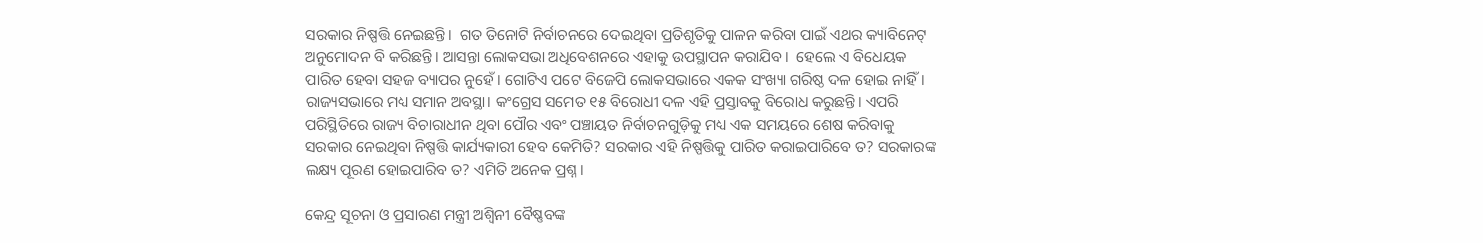ସରକାର ନିଷ୍ପତ୍ତି ନେଇଛନ୍ତି।  ଗତ ତିନୋଟି ନିର୍ବାଚନରେ ଦେଇଥିବା ପ୍ରତିଶୃତିକୁ ପାଳନ କରିବା ପାଇଁ ଏଥର କ୍ୟାବିନେଟ୍‍ ଅନୁମୋଦନ ବି କରିଛନ୍ତି। ଆସନ୍ତା ଲୋକସଭା ଅଧିବେଶନରେ ଏହାକୁ ଉପସ୍ଥାପନ କରାଯିବ।  ହେଲେ ଏ ବିଧେୟକ ପାରିତ ହେବା ସହଜ ବ୍ୟାପର ନୁହେଁ। ଗୋଟିଏ ପଟେ ବିଜେପି ଲୋକସଭାରେ ଏକକ ସଂଖ୍ୟା ଗରିଷ୍ଠ ଦଳ ହୋଇ ନାହିଁ। ରାଜ୍ୟସଭାରେ ମଧ୍ୟ ସମାନ ଅବସ୍ଥା। କଂଗ୍ରେସ ସମେତ ୧୫ ବିରୋଧୀ ଦଳ ଏହି ପ୍ରସ୍ତାବକୁ ବିରୋଧ କରୁଛନ୍ତି। ଏପରି ପରିସ୍ଥିତିରେ ରାଜ୍ୟ ବିଚାରାଧୀନ ଥିବା ପୌର ଏବଂ ପଞ୍ଚାୟତ ନିର୍ବାଚନଗୁଡ଼ିକୁ ମଧ୍ୟ ଏକ ସମୟରେ ଶେଷ କରିବାକୁ ସରକାର ନେଇଥିବା ନିଷ୍ପତ୍ତି କାର୍ଯ୍ୟକାରୀ ହେବ କେମିତି? ସରକାର ଏହି ନିଷ୍ପତ୍ତିକୁ ପାରିତ କରାଇପାରିବେ ତ? ସରକାରଙ୍କ ଲକ୍ଷ୍ୟ ପୂରଣ ହୋଇପାରିବ ତ? ଏମିତି ଅନେକ ପ୍ରଶ୍ନ।

କେନ୍ଦ୍ର ସୂଚନା ଓ ପ୍ରସାରଣ ମନ୍ତ୍ରୀ ଅଶ୍ୱିନୀ ବୈଷ୍ଣବଙ୍କ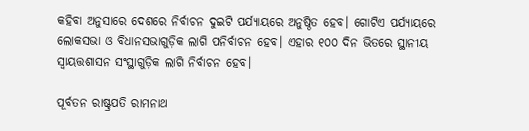କହିବା ଅନୁସାରେ ଦେଶରେ ନିର୍ବାଚନ ଦୁଇଟି ପର୍ଯ୍ୟାୟରେ ଅନୁଷ୍ଠିତ ହେବ। ଗୋଟିଏ ପର୍ଯ୍ୟାୟରେ ଲୋକସଭା ଓ ବିଧାନସଭାଗୁଡ଼ିକ ଲାଗି ପନିର୍ବାଚନ ହେବ। ଏହାର ୧୦୦ ଦିନ ଭିତରେ ସ୍ଥାନୀୟ ସ୍ୱାୟତ୍ତଶାସନ ସଂସ୍ଥାଗୁଡ଼ିକ ଲାଗି ନିର୍ବାଚନ ହେବ।

ପୂର୍ବତନ ରାଷ୍ଟ୍ରପତି ରାମନାଥ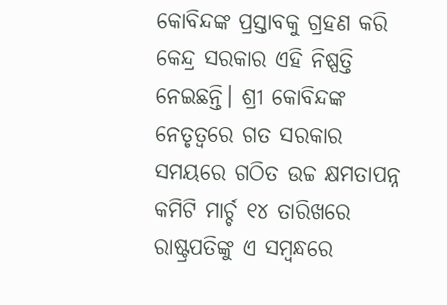କୋବିନ୍ଦଙ୍କ ପ୍ରସ୍ତାବକୁ ଗ୍ରହଣ କରି କେନ୍ଦ୍ର ସରକାର ଏହି ନିଷ୍ପତ୍ତି ନେଇଛନ୍ତି। ଶ୍ରୀ କୋବିନ୍ଦଙ୍କ ନେତୃତ୍ୱରେ ଗତ ସରକାର ସମୟରେ ଗଠିତ ଉଚ୍ଚ କ୍ଷମତାପନ୍ନ କମିଟି ମାର୍ଚ୍ଚ ୧୪ ତାରିଖରେ ରାଷ୍ଟ୍ରପତିଙ୍କୁ ଏ ସମ୍ବନ୍ଧରେ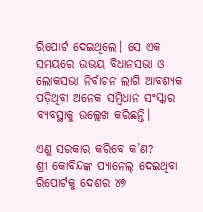ରିପୋର୍ଟ ଦେଇଥିଲେ। ସେ ଏକ ସମୟରେ ଉଭୟ ବିଧାନସଭା ଓ ଲୋକସଭା ନିର୍ବାଚନ ଲାଗି ଆବଶ୍ୟକ ପଡ଼ିଥିବା ଅନେକ ସମ୍ବିଧାନ ସଂସ୍କାର ବ୍ୟବସ୍ଥାକୁ ଉଲ୍ଲେଖ କରିଛନ୍ତି।

ଏଣୁ ସରକାର କରିବେ କ’ଣ?
ଶ୍ରୀ କୋବିନ୍ଦଙ୍କ ପ୍ୟାନେଲ୍‍ ଦେଇଥିବା ରିପୋର୍ଟକୁ ଦେଶର ୪୭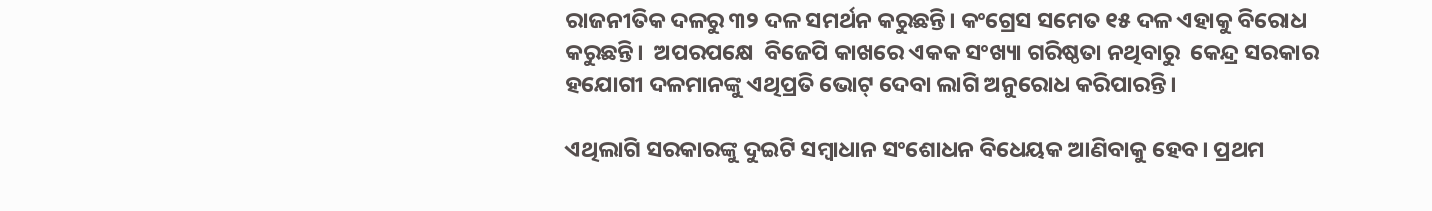ରାଜନୀତିକ ଦଳରୁ ୩୨ ଦଳ ସମର୍ଥନ କରୁଛନ୍ତି। କଂଗ୍ରେସ ସମେତ ୧୫ ଦଳ ଏହାକୁ ବିରୋଧ କରୁଛନ୍ତି।  ଅପରପକ୍ଷେ  ବିଜେପି କାଖରେ ଏକକ ସଂଖ୍ୟା ଗରିଷ୍ଠତା ନଥିବାରୁ  କେନ୍ଦ୍ର ସରକାର ହଯୋଗୀ ଦଳମାନଙ୍କୁ ଏଥିପ୍ରତି ଭୋଟ୍‍ ଦେବା ଲାଗି ଅନୁରୋଧ କରିପାରନ୍ତି।

ଏଥିଲାଗି ସରକାରଙ୍କୁ ଦୁଇଟି ସମ୍ବାଧାନ ସଂଶୋଧନ ବିଧେୟକ ଆଣିବାକୁ ହେବ। ପ୍ରଥମ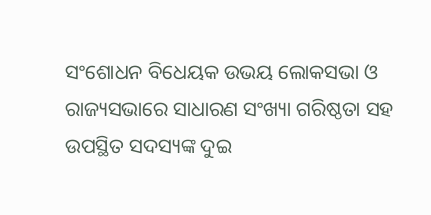ସଂଶୋଧନ ବିଧେୟକ ଉଭୟ ଲୋକସଭା ଓ ରାଜ୍ୟସଭାରେ ସାଧାରଣ ସଂଖ୍ୟା ଗରିଷ୍ଠତା ସହ ଉପସ୍ଥିତ ସଦସ୍ୟଙ୍କ ଦୁଇ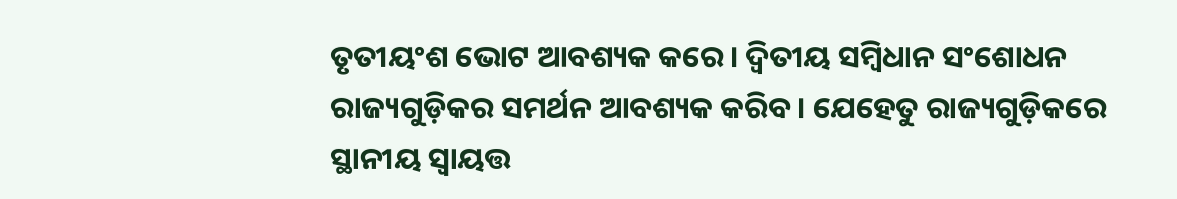ତୃତୀୟଂଶ ଭୋଟ ଆବଶ୍ୟକ କରେ। ଦ୍ୱିତୀୟ ସମ୍ବିଧାନ ସଂଶୋଧନ ରାଜ୍ୟଗୁଡ଼ିକର ସମର୍ଥନ ଆବଶ୍ୟକ କରିବ। ଯେହେତୁ ରାଜ୍ୟଗୁଡ଼ିକରେ ସ୍ଥାନୀୟ ସ୍ୱାୟତ୍ତ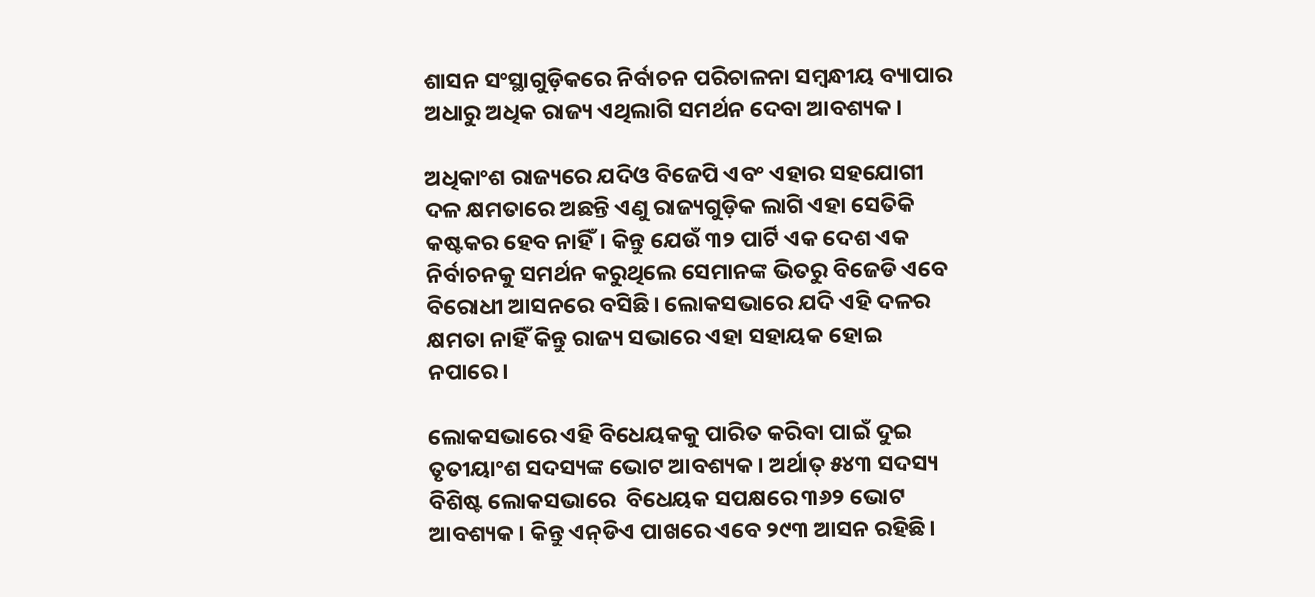ଶାସନ ସଂସ୍ଥାଗୁଡ଼ିକରେ ନିର୍ବାଚନ ପରିଚାଳନା ସମ୍ବନ୍ଧୀୟ ବ୍ୟାପାର ଅଧାରୁ ଅଧିକ ରାଜ୍ୟ ଏଥିଲାଗି ସମର୍ଥନ ଦେବା ଆବଶ୍ୟକ।

ଅଧିକାଂଶ ରାଜ୍ୟରେ ଯଦିଓ ବିଜେପି ଏବଂ ଏହାର ସହଯୋଗୀ ଦଳ କ୍ଷମତାରେ ଅଛନ୍ତି ଏଣୁ ରାଜ୍ୟଗୁଡ଼ିକ ଲାଗି ଏହା ସେତିକି କଷ୍ଟକର ହେବ ନାହିଁ। କିନ୍ତୁ ଯେଉଁ ୩୨ ପାର୍ଟି ଏକ ଦେଶ ଏକ ନିର୍ବାଚନକୁ ସମର୍ଥନ କରୁଥିଲେ ସେମାନଙ୍କ ଭିତରୁ ବିଜେଡି ଏବେ ବିରୋଧୀ ଆସନରେ ବସିଛି। ଲୋକସଭାରେ ଯଦି ଏହି ଦଳର କ୍ଷମତା ନାହିଁ କିନ୍ତୁ ରାଜ୍ୟ ସଭାରେ ଏହା ସହାୟକ ହୋଇ ନପାରେ।

ଲୋକସଭାରେ ଏହି ବିଧେୟକକୁ ପାରିତ କରିବା ପାଇଁ ଦୁଇ ତୃତୀୟାଂଶ ସଦସ୍ୟଙ୍କ ଭୋଟ ଆବଶ୍ୟକ। ଅର୍ଥାତ୍‍ ୫୪୩ ସଦସ୍ୟ ବିଶିଷ୍ଟ ଲୋକସଭାରେ  ବିଧେୟକ ସପକ୍ଷରେ ୩୬୨ ଭୋଟ ଆବଶ୍ୟକ। କିନ୍ତୁ ଏନ୍‍ଡିଏ ପାଖରେ ଏବେ ୨୯୩ ଆସନ ରହିଛି।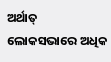ଅର୍ଥାତ୍‍ ଲୋକସଭାରେ ଅଧିକ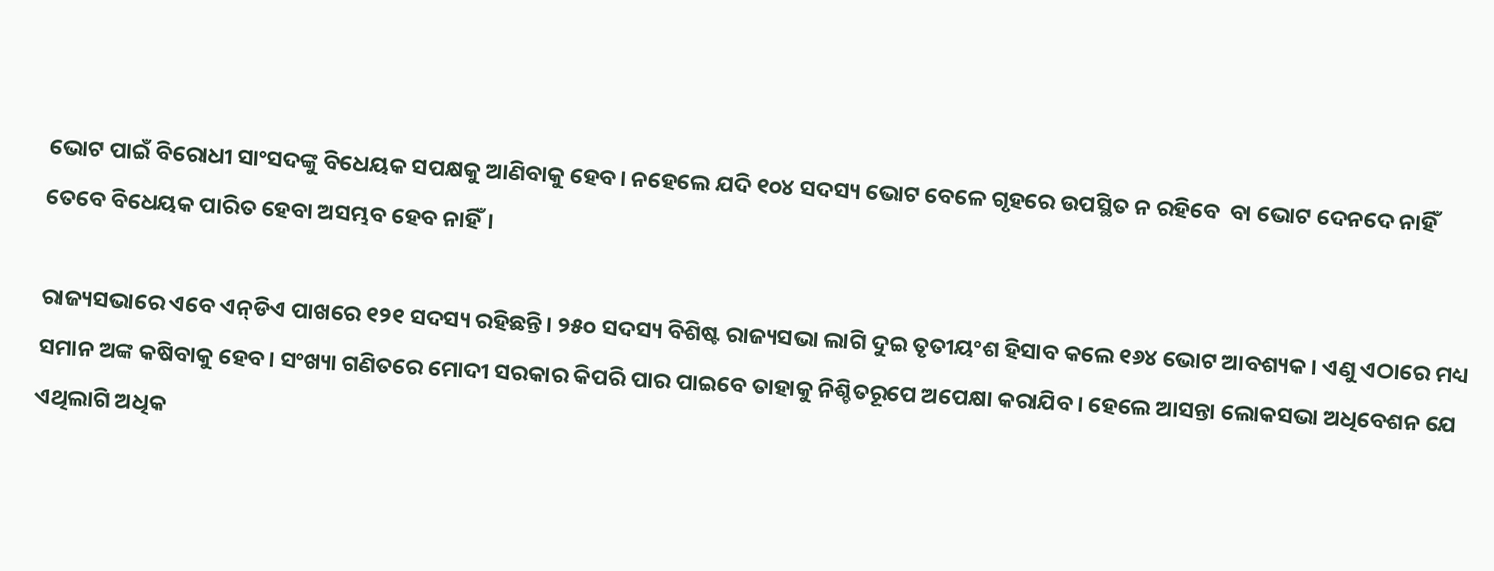ଭୋଟ ପାଇଁ ବିରୋଧୀ ସାଂସଦଙ୍କୁ ବିଧେୟକ ସପକ୍ଷକୁ ଆଣିବାକୁ ହେବ। ନହେଲେ ଯଦି ୧୦୪ ସଦସ୍ୟ ଭୋଟ ବେଳେ ଗୃହରେ ଉପସ୍ଥିତ ନ ରହିବେ  ବା ଭୋଟ ଦେନଦେ ନାହିଁ ତେବେ ବିଧେୟକ ପାରିତ ହେବା ଅସମ୍ଭବ ହେବ ନାହିଁ।

ରାଜ୍ୟସଭାରେ ଏବେ ଏନ୍‍ଡିଏ ପାଖରେ ୧୨୧ ସଦସ୍ୟ ରହିଛନ୍ତି। ୨୫୦ ସଦସ୍ୟ ବିଶିଷ୍ଟ ରାଜ୍ୟସଭା ଲାଗି ଦୁଇ ତୃତୀୟଂଶ ହିସାବ କଲେ ୧୬୪ ଭୋଟ ଆବଶ୍ୟକ। ଏଣୁ ଏଠାରେ ମଧ୍ୟ ସମାନ ଅଙ୍କ କଷିବାକୁ ହେବ। ସଂଖ୍ୟା ଗଣିତରେ ମୋଦୀ ସରକାର କିପରି ପାର ପାଇବେ ତାହାକୁ ନିଶ୍ଚିତରୂପେ ଅପେକ୍ଷା କରାଯିବ। ହେଲେ ଆସନ୍ତା ଲୋକସଭା ଅଧିବେଶନ ଯେ ଏଥିଲାଗି ଅଧିକ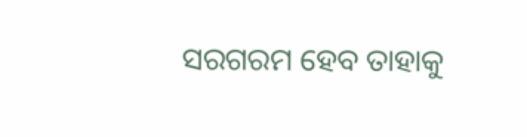ସରଗରମ ହେବ ତାହାକୁ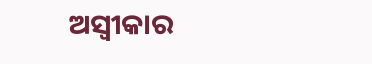ଅସ୍ୱୀକାର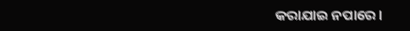କରାଯାଇ ନପାରେ।